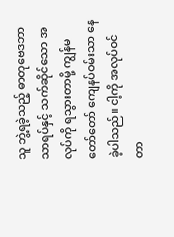သူ ဘွဲ့ရခဲ့သည့် ဓာတုဗေဒဘာသာရပ်နှင့် သက်ဆိုင်သော အလုပ်ကို ရသွားတာမို့ ကျွန်မ တော်တော် ကျေနပ်ဝမ်းသာ နေခဲ့ပါသည်။ ငါ့ကို အလုပ်ဝင်တာ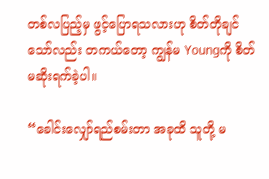တစ်လပြည့်မှ ဖွင့်ပြောရသလားဟု စိတ်တိုချင်သော်လည်း တကယ်တော့ ကျွန်မ Youngကို စိတ်မဆိုးရက်ခဲ့ပါ။

“ခေါင်းလျှော်ရည်စမ်းတာ အခုထိ သူတို့ မ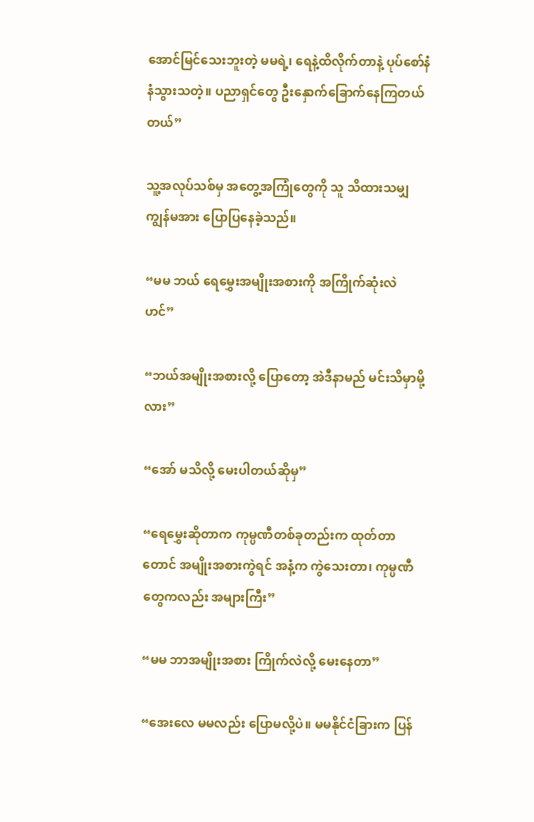အောင်မြင်သေးဘူးတဲ့ မမရဲ့၊ ရေနဲ့ထိလိုက်တာနဲ့ ပုပ်စော်နံနံသွားသတဲ့။ ပညာရှင်တွေ ဦးနှောက်ခြောက်နေကြတယ်တယ်”

သူ့အလုပ်သစ်မှ အတွေ့အကြုံတွေကို သူ သိထားသမျှ ကျွန်မအား ပြောပြနေခဲ့သည်။

“မမ ဘယ် ရေမွှေးအမျိုးအစားကို အကြိုက်ဆုံးလဲ ဟင်”

“ဘယ်အမျိုးအစားလို့ ပြောတော့ အဲဒီနာမည် မင်းသိမှာမို့လား”

“အော် မသိလို့ မေးပါတယ်ဆိုမှ”

“ရေမွှေးဆိုတာက ကုမ္ပဏီတစ်ခုတည်းက ထုတ်တာတောင် အမျိုးအစားကွဲရင် အနံ့က ကွဲသေးတာ၊ ကုမ္ပဏီတွေကလည်း အများကြီး”

“မမ ဘာအမျိုးအစား ကြိုက်လဲလို့ မေးနေတာ”

“အေးလေ မမလည်း ပြောမလို့ပဲ။ မမနိုင်ငံခြားက ပြန်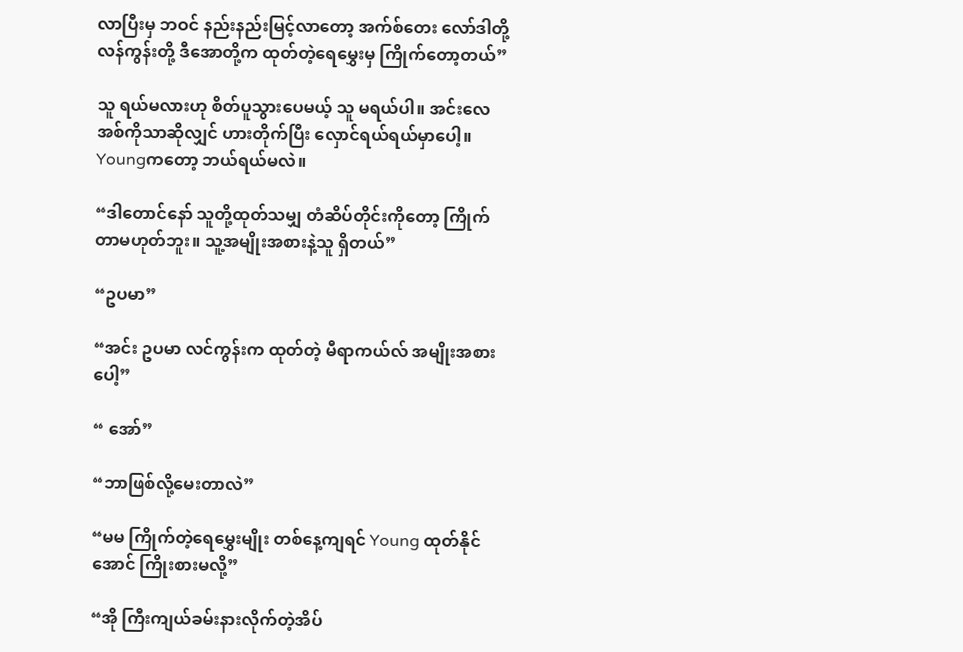လာပြီးမှ ဘဝင် နည်းနည်းမြင့်လာတော့ အက်စ်တေး လော်ဒါတို့ လန်ကွန်းတို့ ဒီအောတို့က ထုတ်တဲ့ရေမွှေးမှ ကြိုက်တော့တယ်”

သူ ရယ်မလားဟု စိတ်ပူသွားပေမယ့် သူ မရယ်ပါ။ အင်းလေ အစ်ကိုသာဆိုလျှင် ဟားတိုက်ပြီး လှောင်ရယ်ရယ်မှာပေါ့။ Youngကတော့ ဘယ်ရယ်မလဲ။

“ဒါတောင်နော် သူတို့ထုတ်သမျှ တံဆိပ်တိုင်းကိုတော့ ကြိုက်တာမဟုတ်ဘူး။ သူ့အမျိုးအစားနဲ့သူ ရှိတယ်”

“ဥပမာ”

“အင်း ဥပမာ လင်ကွန်းက ထုတ်တဲ့ မီရာကယ်လ် အမျိုးအစားပေါ့”

“ အော်”

“ဘာဖြစ်လို့မေးတာလဲ”

“မမ ကြိုက်တဲ့ရေမွှေးမျိုး တစ်နေ့ကျရင် Young ထုတ်နိုင်အောင် ကြိုးစားမလို့”

“အို ကြီးကျယ်ခမ်းနားလိုက်တဲ့အိပ်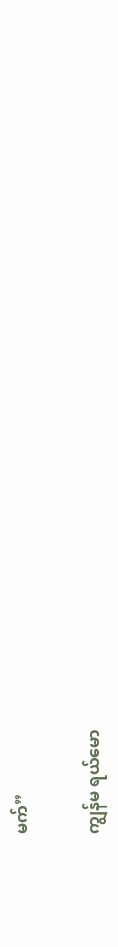မက်”

ကျွန်မ ရယ်မော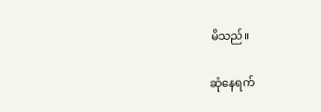မိသည်။

ဆုံနေရက်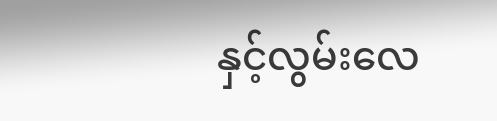နှင့်လွမ်းလေ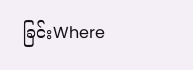ခြင်းWhere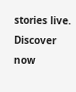stories live. Discover now